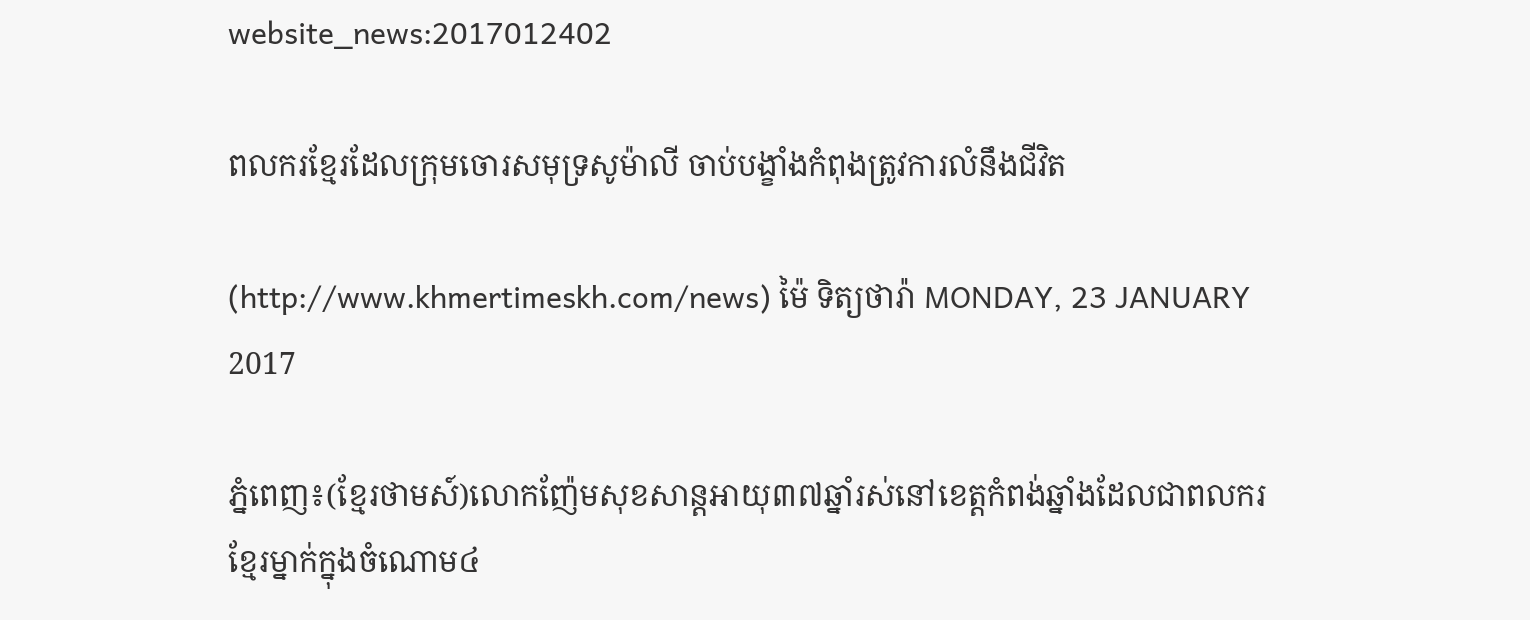website_news:2017012402

ពលករខ្មែរដែលក្រុមចោរសមុទ្រសូម៉ាលី ចាប់បង្ខាំងកំពុងត្រូវការលំនឹងជីវិត

(http://www.khmertimeskh.com/news) ម៉ៃ ទិត្យថារ៉ា MONDAY, 23 JANUARY 2017

ភ្នំពេញ៖(ខ្មែរថាមស៍)លោកញ៉ែមសុខសាន្តអាយុ៣៧ឆ្នាំរស់នៅខេត្តកំពង់ឆ្នាំងដែលជាពលករខ្មែរម្នាក់ក្នុងចំណោម៤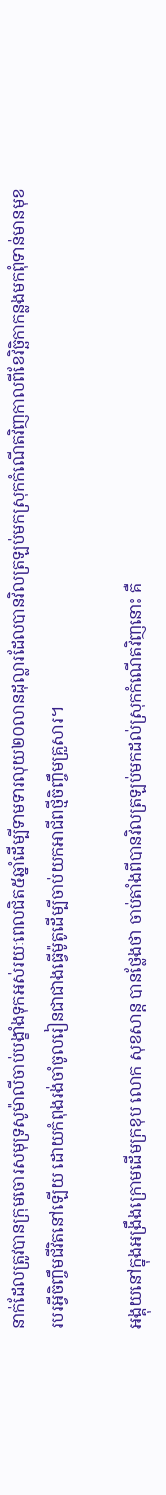នាក់ដែលត្រូវបានក្រុមចោរសមុទ្រសូម៉ាលីចាប់បង្ខាំងទុកអស់រយៈពេលជិត៥ឆ្នាំដើម្បីទាមទារលុយ២០លានដុល្លារដែលបានវិលត្រឡប់មកស្រុកកំណើតវិញកាលពីខែវិច្ឆិកាកន្លងមកពុំទាន់មានមុខរបរអ្វីចិញ្ចឹមជីវិតនៅឡើយ ដោយកំពុងរង់ចាំចូលរៀនជាជាងធ្វើម៉ូតូដើម្បីចាប់យកអាជីពថ្មីចិញ្ចឹមគ្រួសារ។

អង្គុយនៅក្នុងអង្រឹងក្រោមដើមក្រខុប លោក សុខសាន្ត បានថ្លែងថា ចាប់តាំងពីបានវិលត្រឡប់មកដល់ស្រុកកំណើតវិញនោះ គឺ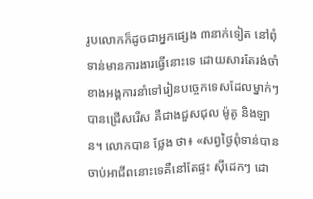រូបលោកក៏ដូចជាអ្នកផ្សេង ៣នាក់ទៀត នៅពុំទាន់មានការងារធ្វើនោះទេ ដោយសារតែរង់ចាំខាងអង្គការនាំទៅរៀនបច្ចេកទេសដែលម្នាក់ៗបានជ្រើសរើស គឺជាងជួសជុល ម៉ូតូ និងឡាន។ លោកបាន ថ្លែង ថា៖ «សព្វថ្ងៃពុំទាន់បានចាប់អាជីពនោះទេគឺនៅតែផ្ទះ ស៊ីដេកៗ ដោ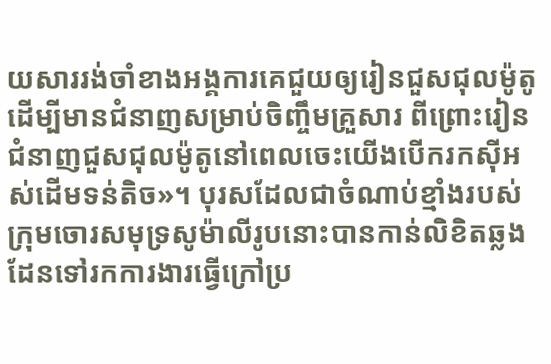យសាររង់ចាំខាងអង្គការគេជួយឲ្យរៀនជួសជុលម៉ូតូដើម្បីមានជំនាញសម្រាប់ចិញ្ចឹមគ្រួសារ ពីព្រោះរៀនជំនាញជួសជុលម៉ូតូនៅពេលចេះយើងបើករកស៊ីអស់ដើមទន់តិច»។ បុរសដែលជាចំណាប់ខ្មាំងរបស់ក្រុមចោរសមុទ្រសូម៉ាលីរូបនោះបានកាន់លិខិតឆ្លងដែនទៅរកការងារធ្វើក្រៅប្រ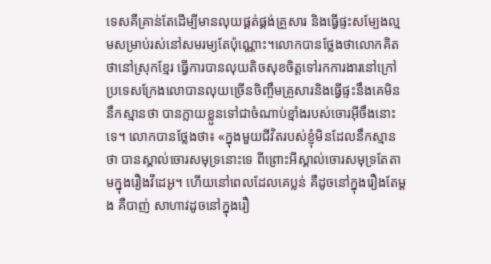ទេសគឺគ្រាន់តែដើម្បីមានលុយផ្គត់ផ្គង់គ្រួសារ និងធ្វើផ្ទះសម្បែងល្មមសម្រាប់រស់នៅសមរម្យតែប៉ុណ្ណោះ។លោកបានថ្លែងថាលោកគិតថានៅស្រុកខ្មែរ ធ្វើការបានលុយតិចសុខចិត្តទៅរកការងារនៅក្រៅប្រទេសក្រែងលោបានលុយច្រើនចិញ្ចឹមគ្រួសារនិងធ្វើផ្ទះនឹងគេមិននឹកស្មានថា បានក្លាយខ្លួនទៅជាចំណាប់ខ្មាំងរបស់ចោរអុីចឹងនោះទេ។ លោកបានថ្លែងថា៖ «ក្នុងមួយជីវិតរបស់ខ្ញុំមិនដែលនឹកស្មានថា បានស្គាល់ចោរសមុទ្រនោះទេ ពីព្រោះអីស្គាល់ចោរសមុទ្រតែតាមក្នុងរឿងវីដេអូ។ ហើយនៅពេលដែលគេប្លន់ គឺដូចនៅក្នុងរឿងតែម្តង គឺបាញ់ សាហាវដូចនៅក្នុងរឿ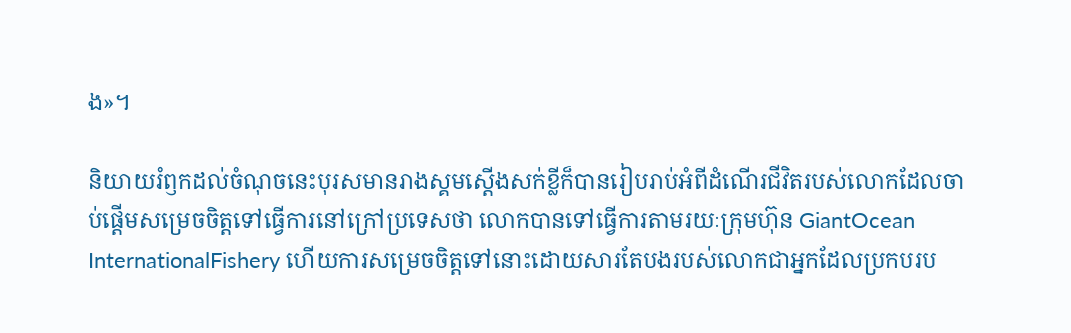ង»។

និយាយរំឭកដល់ចំណុចនេះបុរសមានរាងស្គមស្តើងសក់ខ្លីក៏បានរៀបរាប់អំពីដំណើរជីវិតរបស់លោកដែលចាប់ផ្តើមសម្រេចចិត្តទៅធ្វើការនៅក្រៅប្រទេសថា លោកបានទៅធ្វើការតាមរយៈក្រុមហ៊ុន GiantOcean InternationalFishery ហើយការសម្រេចចិត្តទៅនោះដោយសារតែបងរបស់លោកជាអ្នកដែលប្រកបរប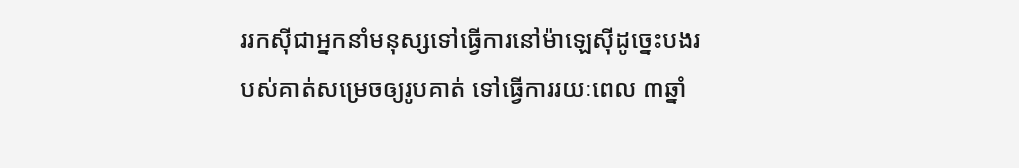ររកស៊ីជាអ្នកនាំមនុស្សទៅធ្វើការនៅម៉ាឡេស៊ីដូច្នេះបងរបស់គាត់សម្រេចឲ្យរូបគាត់ ទៅធ្វើការរយៈពេល ៣ឆ្នាំ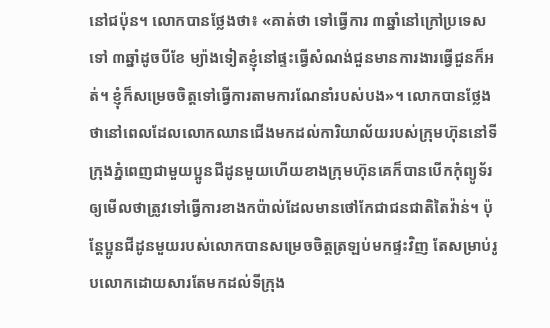នៅជប៉ុន។ លោកបានថ្លែងថា៖ «គាត់ថា ទៅធ្វើការ ៣ឆ្នាំនៅក្រៅប្រទេសទៅ ៣ឆ្នាំដូចបីខែ ម្យ៉ាងទៀតខ្ញុំនៅផ្ទះធ្វើសំណង់ជួនមានការងារធ្វើជួនក៏អត់។ ខ្ញុំក៏សម្រេចចិត្តទៅធ្វើការតាមការណែនាំរបស់បង»។ លោកបានថ្លែងថានៅពេលដែលលោកឈានជើងមកដល់ការិយាល័យរបស់ក្រុមហ៊ុននៅទីក្រុងភ្នំពេញជាមួយប្អូនជីដូនមួយហើយខាងក្រុមហ៊ុនគេក៏បានបើកកុំព្យូទ័រឲ្យមើលថាត្រូវទៅធ្វើការខាងកប៉ាល់ដែលមានថៅកែជាជនជាតិតៃវ៉ាន់។ ប៉ុន្តែប្អូនជីដូនមួយរបស់លោកបានសម្រេចចិត្តត្រឡប់មកផ្ទះវិញ តែសម្រាប់រូបលោកដោយសារតែមកដល់ទីក្រុង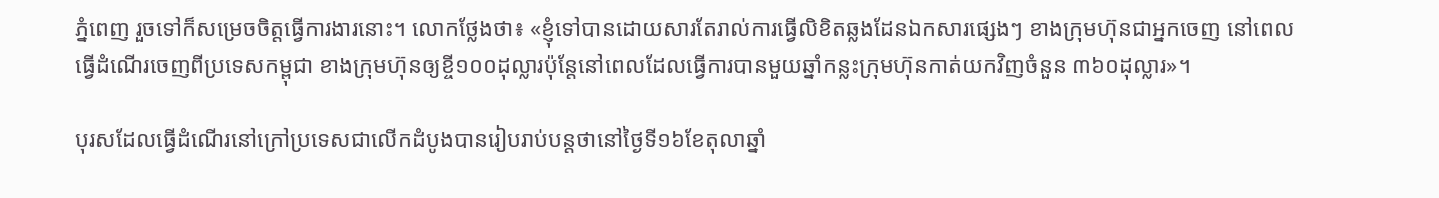ភ្នំពេញ រួចទៅក៏សម្រេចចិត្តធ្វើការងារនោះ។ លោកថ្លែងថា៖ «ខ្ញុំទៅបានដោយសារតែរាល់ការធ្វើលិខិតឆ្លងដែនឯកសារផ្សេងៗ ខាងក្រុមហ៊ុនជាអ្នកចេញ នៅពេលធ្វើដំណើរចេញពីប្រទេសកម្ពុជា ខាងក្រុមហ៊ុនឲ្យខ្ចី១០០ដុល្លារប៉ុន្តែនៅពេលដែលធ្វើការបានមួយឆ្នាំកន្លះក្រុមហ៊ុនកាត់យកវិញចំនួន ៣៦០ដុល្លារ»។

បុរសដែលធ្វើដំណើរនៅក្រៅប្រទេសជាលើកដំបូងបានរៀបរាប់បន្តថានៅថ្ងៃទី១៦ខែតុលាឆ្នាំ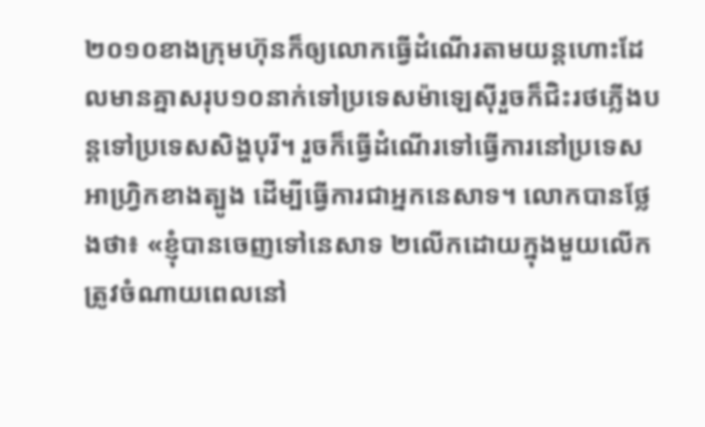២០១០ខាងក្រុមហ៊ុនក៏ឲ្យលោកធ្វើដំណើរតាមយន្តហោះដែលមានគ្នាសរុប១០នាក់ទៅប្រទេសម៉ាឡេស៊ីរួចក៏ជិះរថភ្លើងបន្តទៅប្រទេសសិង្ហបុរី។ រួចក៏ធ្វើដំណើរទៅធ្វើការនៅប្រទេសអាហ្វ្រិកខាងត្បូង ដើម្បីធ្វើការជាអ្នកនេសាទ។ លោកបានថ្លែងថា៖ «ខ្ញុំបានចេញទៅនេសាទ ២លើកដោយក្នុងមួយលើកត្រូវចំណាយពេលនៅ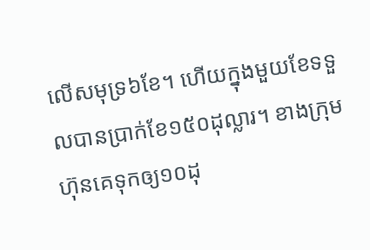លើសមុទ្រ៦ខែ។ ហើយក្នុងមួយខែទទួលបានប្រាក់ខែ១៥០ដុល្លារ។ ខាងក្រុមហ៊ុនគេទុកឲ្យ១០ដុ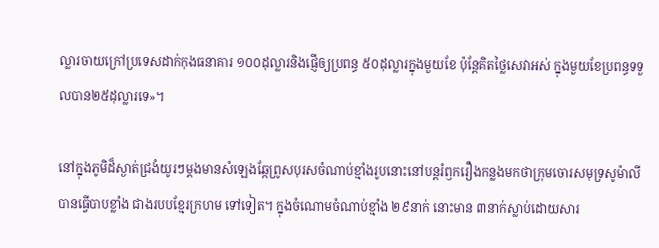ល្លារចាយក្រៅប្រទេសដាក់កុងធនាគារ ១០០ដុល្លារនិងផ្ញើឲ្យប្រពន្ធ ៥០ដុល្លារក្នុងមួយខែ ប៉ុន្តែគិតថ្លៃសេវាអស់ ក្នុងមួយខែប្រពន្ធទទួលបាន២៥ដុល្លារទេ»។

នៅក្នុងភូមិដ៏ស្ងាត់ជ្រងំយូរៗម្តងមានសំឡេងឆ្កែព្រូសបុរសចំណាប់ខ្មាំងរូបនោះនៅបន្តរំឭករឿងកន្លងមកថាក្រុមចោរសមុទ្រសូម៉ាលី បានធ្វើបាបខ្លាំង ជាងរបបខ្មែរក្រហម ទៅទៀត។ ក្នុងចំណោមចំណាប់ខ្មាំង ២៩នាក់ នោះមាន ៣នាក់ស្លាប់ដោយសារ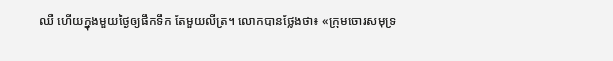ឈឺ ហើយក្នុងមួយថ្ងៃឲ្យផឹកទឹក តែមួយលីត្រ។ លោកបានថ្លែងថា៖ «ក្រុមចោរសមុទ្រ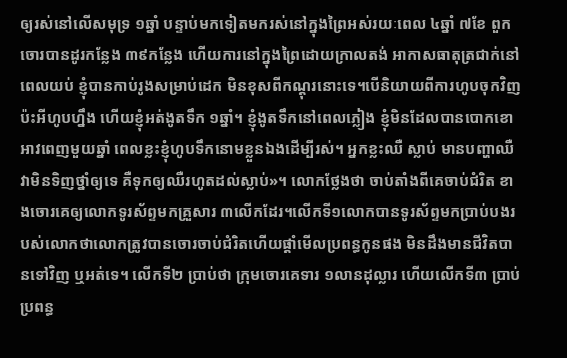ឲ្យរស់នៅលើសមុទ្រ ១ឆ្នាំ បន្ទាប់មកទៀតមករស់នៅក្នុងព្រៃអស់រយៈពេល ៤ឆ្នាំ ៧ខែ ពួកចោរបានដូរកន្លែង ៣៩កន្លែង ហើយការនៅក្នុងព្រៃដោយក្រាលតង់ អាកាសធាតុត្រជាក់នៅពេលយប់ ខ្ញុំបានកាប់រូងសម្រាប់ដេក មិនខុសពីកណ្តុរនោះទេ។បើនិយាយពីការហូបចុកវិញ ប៉ះអីហូបហ្នឹង ហើយខ្ញុំអត់ងូតទឹក ១ឆ្នាំ។ ខ្ញុំងូតទឹកនៅពេលភ្លៀង ខ្ញុំមិនដែលបានបោកខោអាវពេញមួយឆ្នាំ ពេលខ្លះខ្ញុំហូបទឹកនោមខ្លួនឯងដើម្បីរស់។ អ្នកខ្លះឈឺ ស្លាប់ មានបញ្ហាឈឺវាមិនទិញថ្នាំឲ្យទេ គឺទុកឲ្យឈឺរហូតដល់ស្លាប់»។ លោកថ្លែងថា ចាប់តាំងពីគេចាប់ជំរិត ខាងចោរគេឲ្យលោកទូរស័ព្ទមកគ្រួសារ ៣លើកដែរ។លើកទី១លោកបានទូរស័ព្ទមកប្រាប់បងរបស់លោកថាលោកត្រូវបានចោរចាប់ជំរិតហើយផ្តាំមើលប្រពន្ធកូនផង មិនដឹងមានជីវិតបានទៅវិញ ឬអត់ទេ។ លើកទី២ ប្រាប់ថា ក្រុមចោរគេទារ ១លានដុល្លារ ហើយលើកទី៣ ប្រាប់ប្រពន្ធ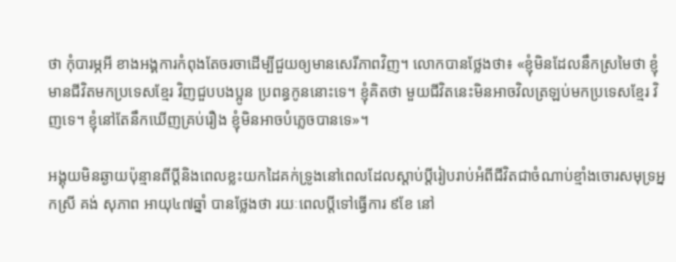ថា កុំបារម្ភអី ខាងអង្គការកំពុងតែចរចាដើម្បីជួយឲ្យមានសេរីភាពវិញ។ លោកបានថ្លែងថា៖ «ខ្ញុំមិនដែលនឹកស្រមៃថា ខ្ញុំមានជីវិតមកប្រទេសខ្មែរ វិញជួបបងប្អូន ប្រពន្ធកូននោះទេ។ ខ្ញុំគិតថា មួយជីវិតនេះមិនអាចវិលត្រឡប់មកប្រទេសខ្មែរ វិញទេ។ ខ្ញុំនៅតែនឹកឃើញគ្រប់រឿង ខ្ញុំមិនអាចបំភ្លេចបានទេ»។

អង្គុយមិនឆ្ងាយប៉ុន្មានពីប្តីនិងពេលខ្លះយកដៃគក់ទ្រូងនៅពេលដែលស្តាប់ប្តីរៀបរាប់អំពីជីវិតជាចំណាប់ខ្មាំងចោរសមុទ្រអ្នកស្រី គង់ សុភាព អាយុ៤៧ឆ្នាំ បានថ្លែងថា រយៈពេលប្តីទៅធ្វើការ ៩ខែ នៅ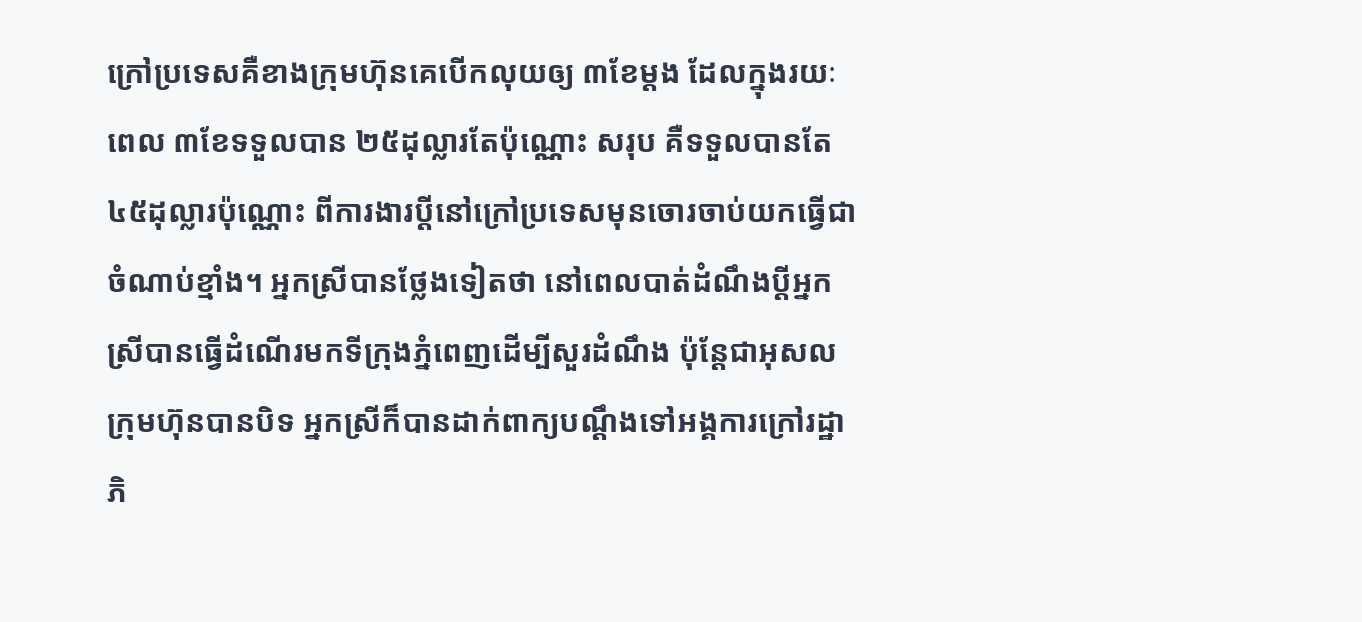ក្រៅប្រទេសគឺខាងក្រុមហ៊ុនគេបើកលុយឲ្យ ៣ខែម្តង ដែលក្នុងរយៈពេល ៣ខែទទួលបាន ២៥ដុល្លារតែប៉ុណ្ណោះ សរុប គឺទទួលបានតែ ៤៥ដុល្លារប៉ុណ្ណោះ ពីការងារប្តីនៅក្រៅប្រទេសមុនចោរចាប់យកធ្វើជាចំណាប់ខ្មាំង។ អ្នកស្រីបានថ្លែងទៀតថា នៅពេលបាត់ដំណឹងប្តីអ្នកស្រីបានធ្វើដំណើរមកទីក្រុងភ្នំពេញដើម្បីសួរដំណឹង ប៉ុន្តែជាអុសលក្រុមហ៊ុនបានបិទ អ្នកស្រីក៏បានដាក់ពាក្យបណ្តឹងទៅអង្គការក្រៅរដ្ឋាភិ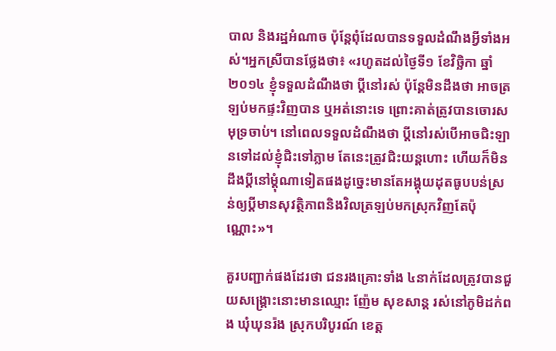បាល និងរដ្ឋអំណាច ប៉ុន្តែពុំដែលបានទទួលដំណឹងអ្វីទាំងអស់។អ្នកស្រីបានថ្លែងថា៖ «រហូតដល់ថ្ងៃទី១ ខែវិច្ឆិកា ឆ្នាំ២០១៤ ខ្ញុំទទួលដំណឹងថា ប្តីនៅរស់ ប៉ុន្តែមិនដឹងថា អាចត្រឡប់មកផ្ទះវិញបាន ឬអត់នោះទេ ព្រោះគាត់ត្រូវបានចោរសមុទ្រចាប់។ នៅពេលទទួលដំណឹងថា ប្តីនៅរស់បើអាចជិះឡានទៅដល់ខ្ញុំជិះទៅភ្លាម តែនេះត្រូវជិះយន្តហោះ ហើយក៏មិនដឹងប្តីនៅម្តុំណាទៀតផងដូច្នេះមានតែអង្គុយដុតធូបបន់ស្រន់ឲ្យប្តីមានសុវត្ថិភាពនិងវិលត្រឡប់មកស្រុកវិញតែប៉ុណ្ណោះ»។

គួរបញ្ជាក់ផងដែរថា ជនរងគ្រោះទាំង ៤នាក់ដែលត្រូវបានជួយសង្គ្រោះនោះមានឈ្មោះ ញ៉ែម សុខសាន្ត រស់នៅភូមិដក់ពង ឃុំឃុនរ៉ង ស្រុកបរិបូរណ៍ ខេត្ត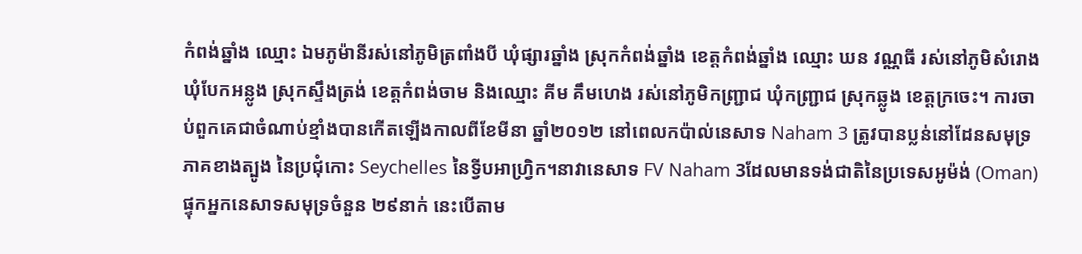កំពង់ឆ្នាំង ឈ្មោះ ឯមភូម៉ានីរស់នៅភូមិត្រពាំងបី ឃុំផ្សារឆ្នាំង ស្រុកកំពង់ឆ្នាំង ខេត្តកំពង់ឆ្នាំង ឈ្មោះ ឃន វណ្ណធី រស់នៅភូមិសំរោង ឃុំបែកអន្លូង ស្រុកស្ទឹងត្រង់ ខេត្តកំពង់ចាម និងឈ្មោះ គីម គឹមហេង រស់នៅភូមិកញ្ជ្រាជ ឃុំកញ្ជ្រាជ ស្រុកឆ្លូង ខេត្តក្រចេះ។ ការចាប់ពួកគេជាចំណាប់ខ្មាំងបានកើតឡើងកាលពីខែមីនា ឆ្នាំ២០១២ នៅពេលកប៉ាល់នេសាទ Naham 3 ត្រូវបានប្លន់នៅដែនសមុទ្រភាគខាងត្បូង នៃប្រជុំកោះ Seychelles នៃទ្វីបអាហ្វ្រិក។នាវានេសាទ FV Naham 3ដែលមានទង់ជាតិនៃប្រទេសអូម៉ង់ (Oman) ផ្ទុកអ្នកនេសាទសមុទ្រចំនួន ២៩នាក់ នេះបើតាម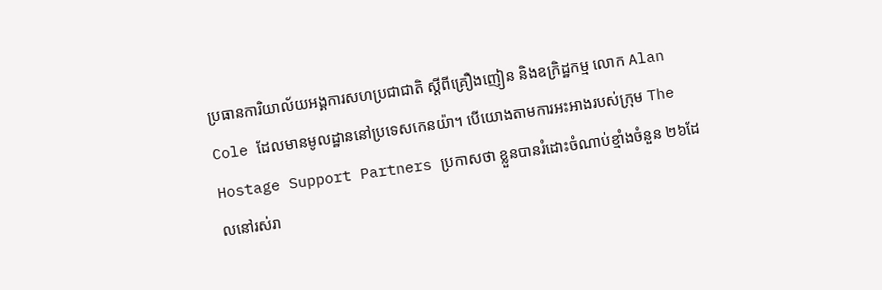ប្រធានការិយាល័យអង្គការសហប្រជាជាតិ ស្ដីពីគ្រឿងញៀន និងឧក្រិដ្ឋកម្ម លោក Alan Cole ដែលមានមូលដ្ឋាននៅប្រទេសកេនយ៉ា។ បើយោងតាមការអះអាងរបស់ក្រុម The Hostage Support Partners ប្រកាសថា ខ្លួនបានរំដោះចំណាប់ខ្មាំងចំនួន ២៦ដែលនៅរស់រា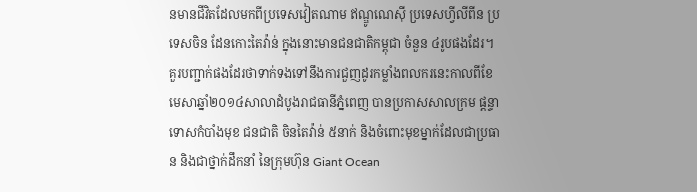នមានជីវិតដែលមកពីប្រទេសវៀតណាម ឥណ្ឌូណេស៊ី ប្រទេសហ្វីលីពីន ប្រទេសចិន ដែនកោះតៃវ៉ាន់ ក្នុងនោះមានជនជាតិកម្ពុជា ចំនួន ៤រូបផងដែរ។ គួរបញ្ជាក់ផងដែរថាទាក់ទងទៅនឹងការជួញដូរកម្លាំងពលករនេះកាលពីខែមេសាឆ្នាំ២០១៤សាលាដំបូងរាជធានីភ្នំពេញ បានប្រកាសសាលក្រម ផ្ដន្ទាទោសកំបាំងមុខ ជនជាតិ ចិនតៃវ៉ាន់ ៥នាក់ និងចំពោះមុខម្នាក់ដែលជាប្រធាន និងជាថ្នាក់ដឹកនាំ នៃក្រុមហ៊ុន Giant Ocean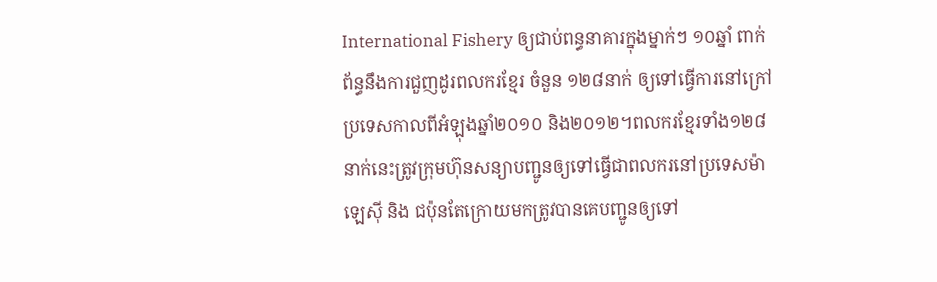International Fishery ឲ្យជាប់ពន្ធនាគារក្នុងម្នាក់ៗ ១០ឆ្នាំ ពាក់ព័ន្ធនឹងការជួញដូរពលករខ្មែរ ចំនួន ១២៨នាក់ ឲ្យទៅធ្វើការនៅក្រៅប្រទេសកាលពីអំឡុងឆ្នាំ២០១០ និង២០១២។ពលករខ្មែរទាំង១២៨នាក់នេះត្រូវក្រុមហ៊ុនសន្យាបញ្ជូនឲ្យទៅធ្វើជាពលករនៅប្រទេសម៉ាឡេស៊ី និង ជប៉ុនតែក្រោយមកត្រូវបានគេបញ្ជូនឲ្យទៅ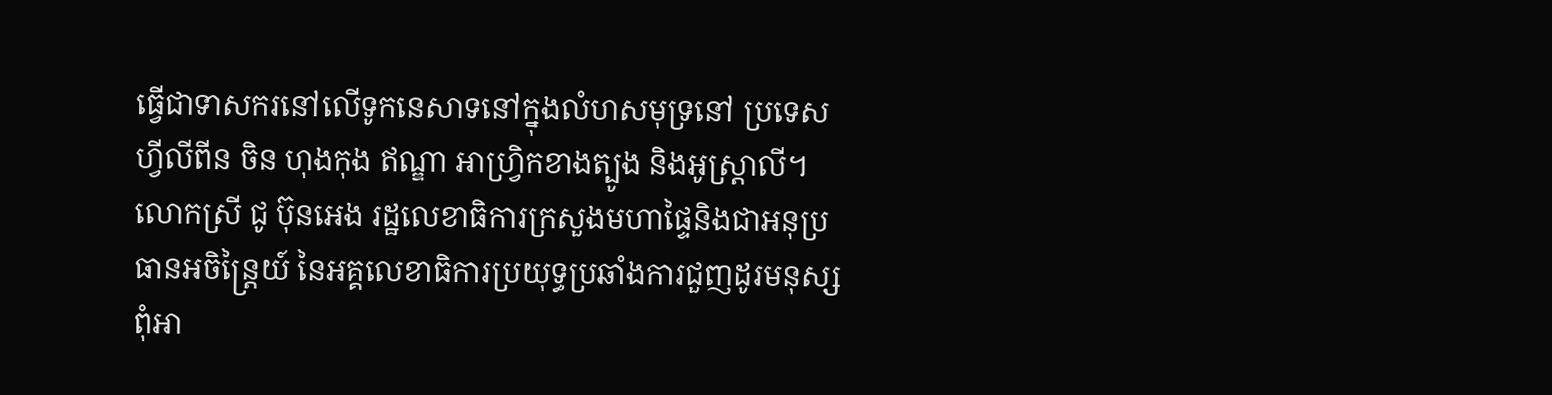ធ្វើជាទាសករនៅលើទូកនេសាទនៅក្នុងលំហសមុទ្រនៅ ប្រទេសហ្វីលីពីន ចិន ហុងកុង ឥណ្ឌា អាហ្វ្រិកខាងត្បូង និងអូស្ត្រាលី។ លោកស្រី ជូ ប៊ុនអេង រដ្ឋលេខាធិការក្រសួងមហាផ្ទៃនិងជាអនុប្រធានអចិន្ត្រៃយ៍ នៃអគ្គលេខាធិការប្រយុទ្ធប្រឆាំងការជួញដូរមនុស្ស ពុំអា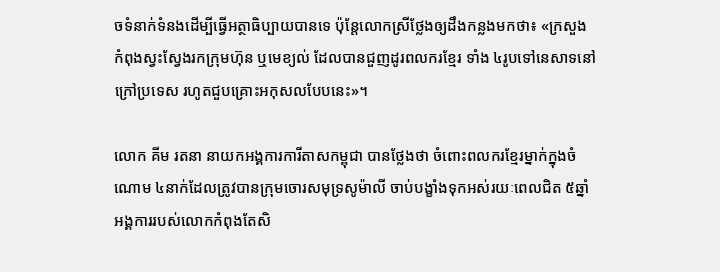ចទំនាក់ទំនងដើម្បីធ្វើអត្ថាធិប្បាយបានទេ ប៉ុន្តែលោកស្រីថ្លែងឲ្យដឹងកន្លងមកថា៖ «ក្រសួង កំពុងស្វះស្វែងរកក្រុមហ៊ុន ឬមេខ្យល់ ដែលបានជួញដូរពលករខ្មែរ ទាំង ៤រូបទៅនេសាទនៅក្រៅប្រទេស រហូតជួបគ្រោះអកុសលបែបនេះ»។

លោក គីម រតនា នាយកអង្គការការីតាសកម្ពុជា បានថ្លែងថា ចំពោះពលករខ្មែរម្នាក់ក្នុងចំណោម ៤នាក់ដែលត្រូវបានក្រុមចោរសមុទ្រសូម៉ាលី ចាប់បង្ខាំងទុកអស់រយៈពេលជិត ៥ឆ្នាំ អង្គការរបស់លោកកំពុងតែសិ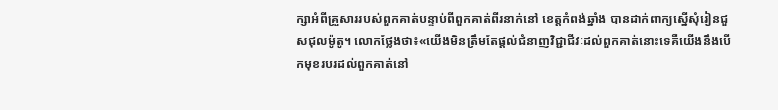ក្សាអំពីគ្រួសាររបស់ពួកគាត់បន្ទាប់ពីពួកគាត់ពីរនាក់នៅ ខេត្តកំពង់ឆ្នាំង បានដាក់ពាក្យស្នើសុំរៀនជួសជុលម៉ូតូ។ លោកថ្លែងថា៖«យើងមិនត្រឹមតែផ្តល់ជំនាញវិជ្ជាជីវៈដល់ពួកគាត់នោះទេគឺយើងនឹងបើកមុខរបរដល់ពួកគាត់នៅ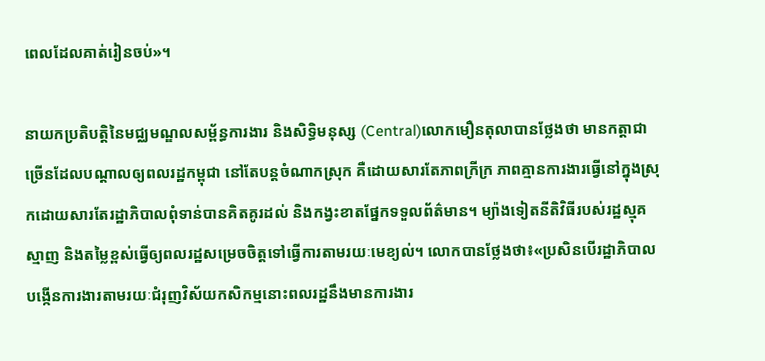ពេលដែលគាត់រៀនចប់»។

នាយកប្រតិបត្តិនៃមជ្ឈមណ្ឌលសម្ព័ន្ធការងារ និងសិទ្ធិមនុស្ស (Central)លោកមឿនតុលាបានថ្លែងថា មានកត្តាជាច្រើនដែលបណ្តាលឲ្យពលរដ្ឋកម្ពុជា នៅតែបន្តចំណាកស្រុក គឺដោយសារតែភាពក្រីក្រ ភាពគ្មានការងារធ្វើនៅក្នុងស្រុកដោយសារតែរដ្ឋាភិបាលពុំទាន់បានគិតគូរដល់ និងកង្វះខាតផ្នែកទទួលព័ត៌មាន។ ម្យ៉ាងទៀតនីតិវិធីរបស់រដ្ឋស្មុគស្មាញ និងតម្លៃខ្ពស់ធ្វើឲ្យពលរដ្ឋសម្រេចចិត្តទៅធ្វើការតាមរយៈមេខ្យល់។ លោកបានថ្លែងថា៖«ប្រសិនបើរដ្ឋាភិបាលបង្កើនការងារតាមរយៈជំរុញវិស័យកសិកម្មនោះពលរដ្ឋនឹងមានការងារ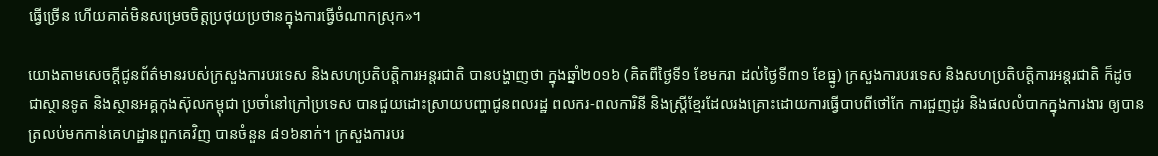ធ្វើច្រើន ហើយគាត់មិនសម្រេចចិត្តប្រថុយប្រថានក្នុងការធ្វើចំណាកស្រុក»។

យោងតាមសេចក្តីជូនព័ត៌មានរបស់ក្រសួងការបរទេស និងសហប្រតិបត្តិការអន្តរជាតិ បានបង្ហាញថា ក្នុងឆ្នាំ២០១៦ (គិតពីថ្ងៃទី១ ខែមករា ដល់ថ្ងៃទី៣១ ខែធ្នូ) ក្រសួងការបរទេស និងសហប្រតិបត្តិការអន្តរជាតិ ក៏ដូចជាស្ថានទូត និងស្ថានអគ្គកុងស៊ុលកម្ពុជា ប្រចាំនៅក្រៅប្រទេស បានជួយដោះស្រាយបញ្ហាជូនពលរដ្ឋ ពលករ-ពលការិនី និងស្ត្រីខ្មែរដែលរងគ្រោះដោយការធ្វើបាបពីថៅកែ ការជួញដូរ និងផលលំបាកក្នុងការងារ ឲ្យបានត្រលប់មកកាន់គេហដ្ឋានពួកគេវិញ បានចំនួន ៨១៦នាក់។ ក្រសួងការបរ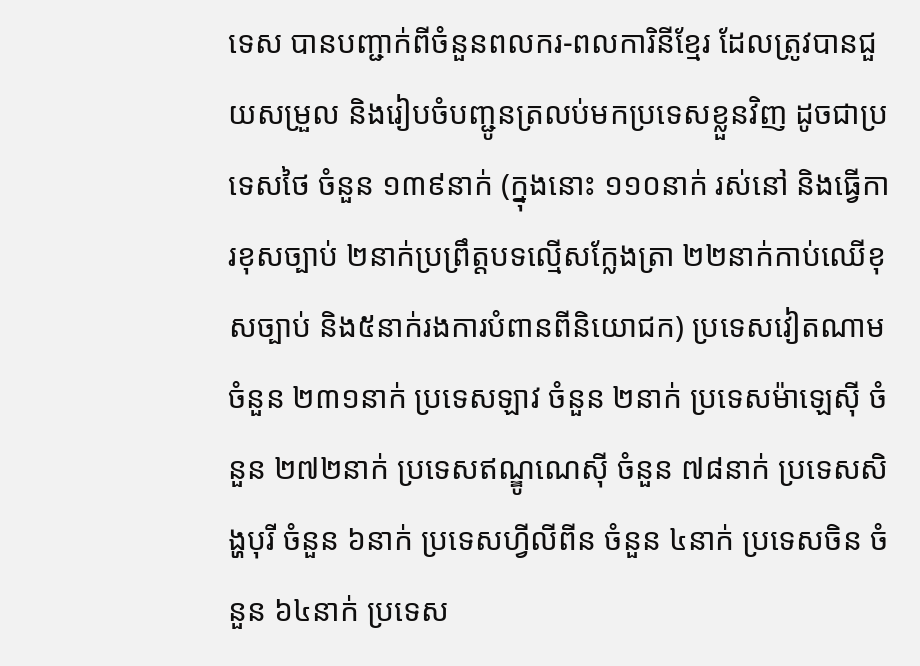ទេស បានបញ្ជាក់ពីចំនួនពលករ-ពលការិនីខ្មែរ ដែលត្រូវបានជួយសម្រួល និងរៀបចំបញ្ជូនត្រលប់មកប្រទេសខ្លួនវិញ ដូចជាប្រទេសថៃ ចំនួន ១៣៩នាក់ (ក្នុងនោះ ១១០នាក់ រស់នៅ និងធ្វើការខុសច្បាប់ ២នាក់ប្រព្រឹត្តបទល្មើសក្លែងត្រា ២២នាក់កាប់ឈើខុសច្បាប់ និង៥នាក់រងការបំពានពីនិយោជក) ប្រទេសវៀតណាម ចំនួន ២៣១នាក់ ប្រទេសឡាវ ចំនួន ២នាក់ ប្រទេសម៉ាឡេស៊ី ចំនួន ២៧២នាក់ ប្រទេសឥណ្ឌូណេស៊ី ចំនួន ៧៨នាក់ ប្រទេសសិង្ហបុរី ចំនួន ៦នាក់ ប្រទេសហ្វីលីពីន ចំនួន ៤នាក់ ប្រទេសចិន ចំនួន ៦៤នាក់ ប្រទេស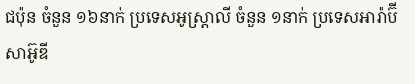ជប៉ុន ចំនួន ១៦នាក់ ប្រទេសអូស្ត្រាលី ចំនួន ១នាក់ ប្រទេសអារ៉ាប៊ីសាអ៊ូឌី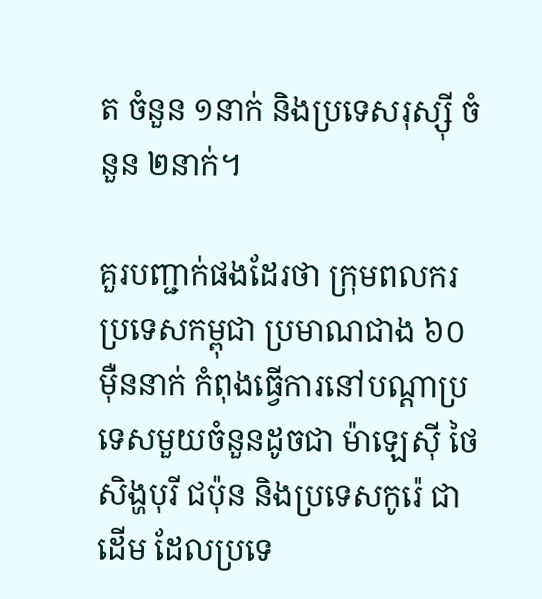ត ចំនួន ១នាក់ និងប្រទេសរុស្សុី ចំនួន ២នាក់។

គួរបញ្ជាក់ផងដែរថា ក្រុមពលករប្រទេសកម្ពុជា ប្រមាណជាង ៦០ម៉ឺននាក់ កំពុងធ្វើការនៅបណ្តាប្រទេសមួយចំនួនដូចជា ម៉ាឡេស៊ី ថៃ សិង្ហបុរី ជប៉ុន និងប្រទេសកូរ៉េ ជាដើម ដែលប្រទេ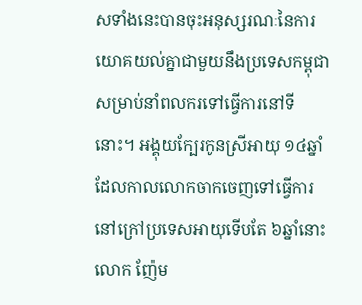សទាំងនេះបានចុះអនុស្សរណៈនៃការយោគយល់គ្នាជាមួយនឹងប្រទេសកម្ពុជា សម្រាប់នាំពលករទៅធ្វើការនៅទីនោះ។ អង្គុយក្បែរកូនស្រីអាយុ ១៤ឆ្នាំ ដែលកាលលោកចាកចេញទៅធ្វើការនៅក្រៅប្រទេសអាយុទើបតែ ៦ឆ្នាំនោះ លោក ញ៉ែម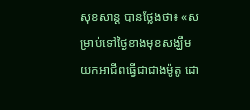សុខសាន្ត បានថ្លែងថា៖ «សម្រាប់ទៅថ្ងៃខាងមុខសង្ឃឹម យកអាជីពធ្វើជាជាងម៉ូតូ ដោ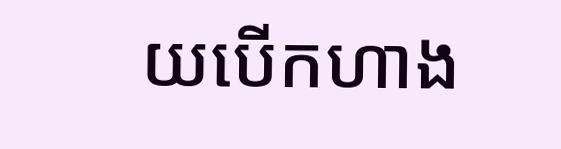យបើកហាង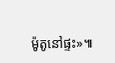ម៉ូតូនៅផ្ទះ»៕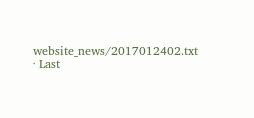website_news/2017012402.txt · Last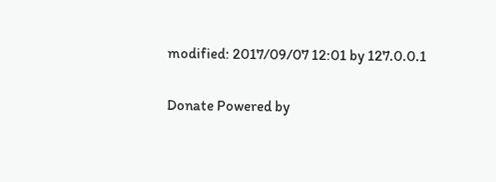modified: 2017/09/07 12:01 by 127.0.0.1

Donate Powered by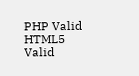PHP Valid HTML5 Valid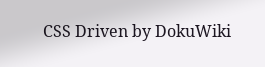CSS Driven by DokuWiki